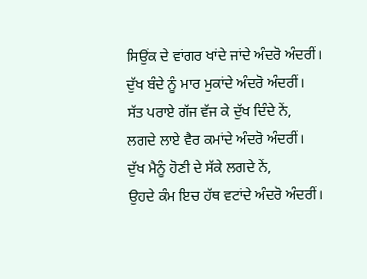ਸਿਉਂਕ ਦੇ ਵਾਂਗਰ ਖਾਂਦੇ ਜਾਂਦੇ ਅੰਦਰੋ ਅੰਦਰੀਂ।
ਦੁੱਖ ਬੰਦੇ ਨੂੰ ਮਾਰ ਮੁਕਾਂਦੇ ਅੰਦਰੋ ਅੰਦਰੀਂ।
ਸੱਤ ਪਰਾਏ ਗੱਜ ਵੱਜ ਕੇ ਦੁੱਖ ਦਿੰਦੇ ਨੇਂ,
ਲਗਦੇ ਲਾਏ ਵੈਰ ਕਮਾਂਦੇ ਅੰਦਰੋ ਅੰਦਰੀਂ।
ਦੁੱਖ ਮੈਨੂੰ ਹੋਣੀ ਦੇ ਸੱਕੇ ਲਗਦੇ ਨੇਂ,
ਉਹਦੇ ਕੰਮ ਇਚ ਹੱਥ ਵਟਾਂਦੇ ਅੰਦਰੋ ਅੰਦਰੀਂ।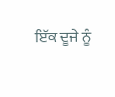ਇੱਕ ਦੂਜੇ ਨੂੰ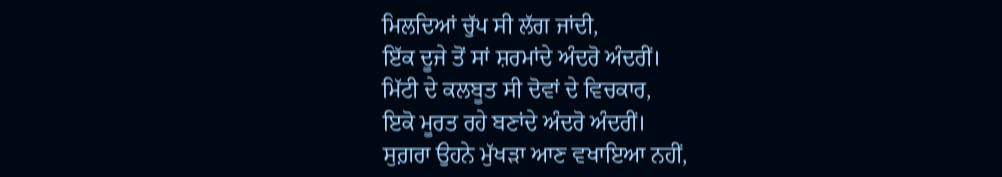ਮਿਲਦਿਆਂ ਚੁੱਪ ਸੀ ਲੱਗ ਜਾਂਦੀ,
ਇੱਕ ਦੂਜੇ ਤੋਂ ਸਾਂ ਸ਼ਰਮਾਂਦੇ ਅੰਦਰੋ ਅੰਦਰੀਂ।
ਮਿੱਟੀ ਦੇ ਕਲਬੂਤ ਸੀ ਦੋਵਾਂ ਦੇ ਵਿਚਕਾਰ,
ਇਕੋ ਮੂਰਤ ਰਹੇ ਬਣਾਂਦੇ ਅੰਦਰੋ ਅੰਦਰੀਂ।
ਸੁਗ਼ਰਾ ਉਹਨੇ ਮੁੱਖੜਾ ਆਣ ਵਖਾਇਆ ਨਹੀਂ,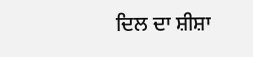ਦਿਲ ਦਾ ਸ਼ੀਸ਼ਾ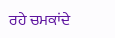ਰਹੇ ਚਮਕਾਂਦੇ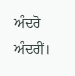ਅੰਦਰੋ ਅੰਦਰੀਂ।